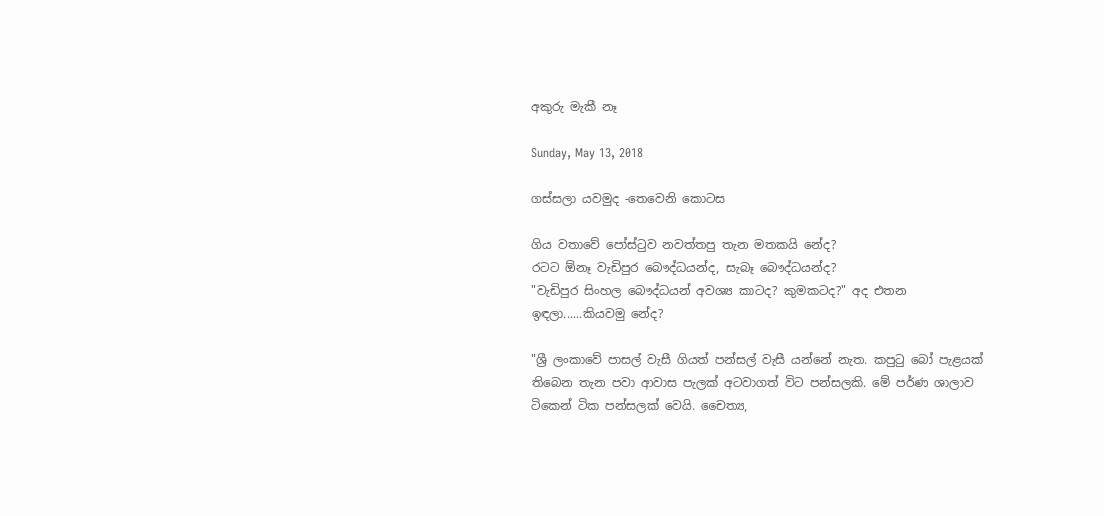අකුරු මැකී නෑ

Sunday, May 13, 2018

ගස්සලා යවමුද -තෙවෙනි කොටස

ගිය වතාවේ පෝස්ටුව නවත්තපු තැන මතකයි නේද?
රටට ඕනෑ වැඩිපුර බෞද්ධයන්ද, සැබෑ බෞද්ධයන්ද?
"වැඩිපුර සිංහල බෞද්ධයන් අවශ්‍ය කාටද? කුමකටද?" අද එතන ඉඳලා......කියවමු නේද?

"ශ්‍රී ලංකාවේ පාසල් වැසී ගියත් පන්සල් වැසී යන්නේ නැත. කපුටු බෝ පැළයක් තිබෙන තැන පවා ආවාස පැලක් අටවාගත් විට පන්සලකි. මේ පර්ණ ශාලාව ටිකෙන් ටික පන්සලක් වෙයි. චෛත්‍ය,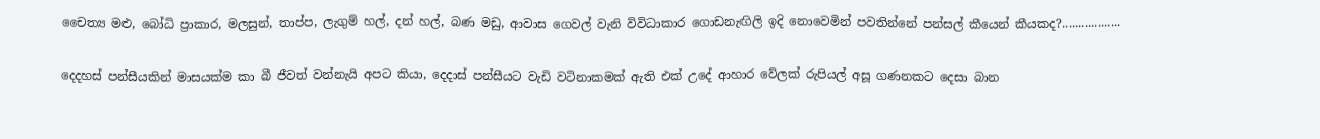චෛත්‍ය මළු, බෝධි ප්‍රාකාර, මලසුන්, තාප්ප, ලැගුම් හල්, දන් හල්, බණ මඩු, ආවාස ගෙවල් වැනි විවිධාකාර ගොඩනැඟිලි ඉදි නොවෙමින් පවතින්නේ පන්සල් කීයෙන් කීයකද?..................

දෙදහස් පන්සීයකින් මාසයක්ම කා බී ජීවත් වන්නැයි අපට කියා, දෙදාස් පන්සීයට වැඩි වටිනාකමක් ඇති එක් උදේ ආහාර වේලක් රුපියල් අසූ ගණනකට දෙසා බාන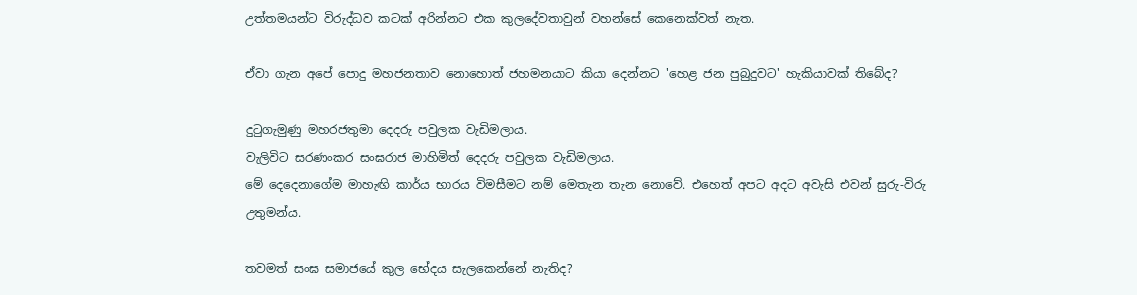උත්තමයන්ට විරුද්ධව කටක් අරින්නට එක කුලදේවතාවුන් වහන්සේ කෙනෙක්වත් නැත.

ඒවා ගැන අපේ පොදු මහජනතාව නොහොත් ජහමනයාට කියා දෙන්නට 'හෙළ ජන පුබුදුවට' හැකියාවක් තිබේද?

දුටුගැමුණු මහරජතුමා දෙදරු පවුලක වැඩිමලාය.
වැලිවිට සරණංකර සංඝරාජ මාහිමිත් දෙදරු පවුලක වැඩිමලාය.
මේ දෙදෙනාගේම මාහැඟි කාර්ය භාරය විමසීමට නම් මෙතැන තැන නොවේ. එහෙත් අපට අදට අවැසි එවන් සුරු-විරු උතුමන්ය.

තවමත් සංඝ සමාජයේ කුල භේදය සැලකෙන්නේ නැතිද?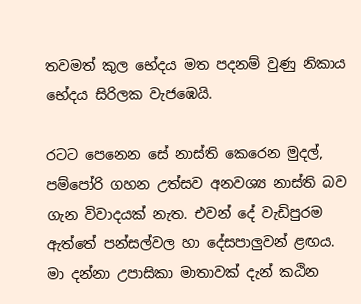තවමත් කුල භේදය මත පදනම් වුණු නිකාය භේදය සිරිලක වැජඹෙයි.

රටට පෙනෙන සේ නාස්ති කෙරෙන මුදල්, පම්පෝරි ගහන උත්සව අනවශ්‍ය නාස්ති බව ගැන විවාදයක් නැත. එවන් දේ වැඩිපුරම ඇත්තේ පන්සල්වල හා දේසපාලුවන් ළඟය.
මා දන්නා උපාසිකා මාතාවක් දැන් කඨින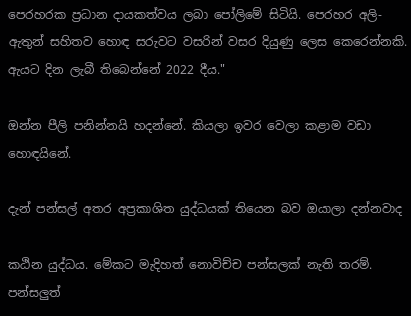පෙරහරක ප්‍රධාන දායකත්වය ලබා පෝලිමේ සිටියි. පෙරහර අලි-ඇතුන් සහිතව හොඳ සරුවට වසරින් වසර දියුණු ලෙස කෙරෙන්නකි. ඇයට දින ලැබී තිබෙන්නේ 2022 දීය."

ඔන්න පීලි පනින්නයි හදන්නේ. කියලා ඉවර වෙලා කළාම වඩා හොඳයිනේ.

දැන් පන්සල් අතර අප්‍රකාශිත යුද්ධයක් තියෙන බව ඔයාලා දන්නවාද

කඨින යුද්ධය. මේකට මැදිහත් නොවිච්ච පන්සලක් නැති තරම්. පන්සලුත්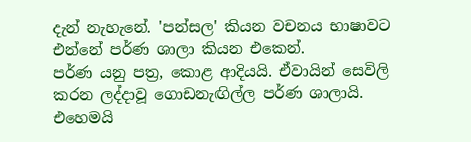දැන් නැහැනේ. 'පන්සල' කියන වචනය භාෂාවට එන්නේ පර්ණ ශාලා කියන එකෙන්.
පර්ණ යනු පත්‍ර, කොළ ආදියයි. ඒවායින් සෙවිලි කරන ලද්දාවූ ගොඩනැඟිල්ල පර්ණ ශාලායි. එහෙමයි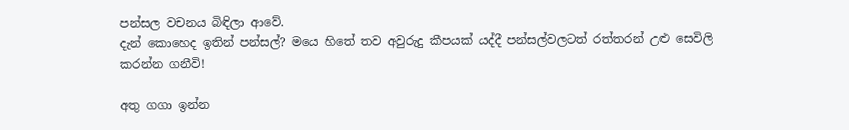පන්සල වචනය බිඳිලා ආවේ.
දැන් කොහෙද ඉතින් පන්සල්? මයෙ හිතේ තව අවුරුදු කීපයක් යද්දී පන්සල්වලටත් රත්තරන් උළු සෙවිලි කරන්න ගනීවි!

අතු ගගා ඉන්න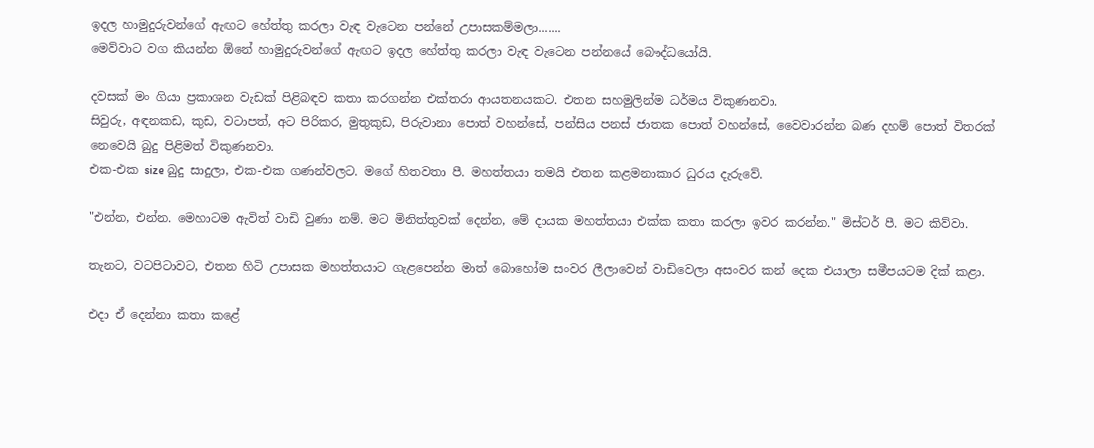ඉදල හාමුදුරුවන්ගේ ඇඟට හේත්තු කරලා වැඳ වැටෙන පන්නේ උපාසකම්මලා.......
මෙව්වාට වග කියන්න ඕනේ හාමුදුරුවන්ගේ ඇඟට ඉදල හේත්තු කරලා වැඳ වැටෙන පන්නයේ බෞද්ධයෝයි.

දවසක් මං ගියා ප්‍රකාශන වැඩක් පිළිබඳව කතා කරගන්න එක්තරා ආයතනයකට. එතන සහමුලින්ම ධර්මය විකුණනවා.
සිවුරු, අඳනකඩ, කුඩ, වටාපත්, අට පිරිකර, මුතුකුඩ, පිරුවානා පොත් වහන්සේ, පන්සිය පනස් ජාතක පොත් වහන්සේ, වෛවාරන්න බණ දහම් පොත් විතරක් නෙවෙයි බුදු පිළිමත් විකුණනවා.
එක-එක size බුදු සාදුලා, එක-එක ගණන්වලට. මගේ හිතවතා පී. මහත්තයා තමයි එතන කළමනාකාර ධුරය දැරුවේ.

"එන්න, එන්න. මෙහාටම ඇවිත් වාඩි වුණා නම්. මට මිනිත්තුවක් දෙන්න, මේ දායක මහත්තයා එක්ක කතා කරලා ඉවර කරන්න." මිස්ටර් පී. මට කිව්වා.

තැනට, වටපිටාවට, එතන හිටි උපාසක මහත්තයාට ගැළපෙන්න මාත් බොහෝම සංවර ලීලාවෙන් වාඩිවෙලා අසංවර කන් දෙක එයාලා සමීපයටම දික් කළා.

එදා ඒ දෙන්නා කතා කළේ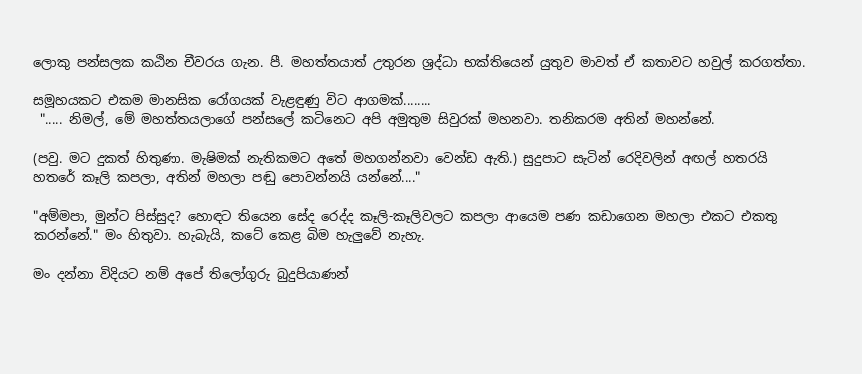ලොකු පන්සලක කඨින චීවරය ගැන. පී. මහත්තයාත් උතුරන ශ්‍රද්ධා භක්තියෙන් යුතුව මාවත් ඒ කතාවට හවුල් කරගත්තා.

සමූහයකට එකම මානසික රෝගයක් වැළඳුණු විට ආගමක්........
 "..... නිමල්, මේ මහත්තයලාගේ පන්සලේ කටිනෙට අපි අමුතුම සිවුරක් මහනවා. තනිකරම අතින් මහන්නේ.

(පවු. මට දුකත් හිතුණා. මැෂිමක් නැතිකමට අතේ මහගන්නවා වෙන්ඩ ඇති.) සුදුපාට සැටින් රෙදිවලින් අඟල් හතරයි හතරේ කෑලි කපලා, අතින් මහලා පඬු පොවන්නයි යන්නේ...."

"අම්මපා, මුන්ට පිස්සුද? හොඳට තියෙන සේද රෙද්ද කෑලි-කෑලිවලට කපලා ආයෙම පණ කඩාගෙන මහලා එකට එකතු කරන්නේ." මං හිතුවා. හැබැයි, කටේ කෙළ බිම හැලුවේ නැහැ.

මං දන්නා විදියට නම් අපේ තිලෝගුරු බුදුපියාණන්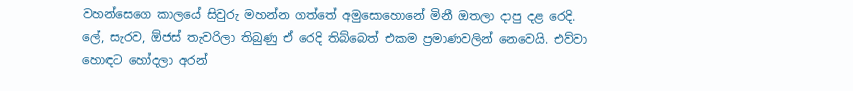වහන්සෙගෙ කාලයේ සිවුරු මහන්න ගත්තේ අමුසොහොනේ මිනී ඔතලා දාපු දළ රෙදි.
ලේ, සැරව, ඕජස් තැවරිලා තිබුණු ඒ රෙදි තිබ්බෙත් එකම ප්‍රමාණවලින් නෙවෙයි. එව්වා හොඳට හෝදලා අරන්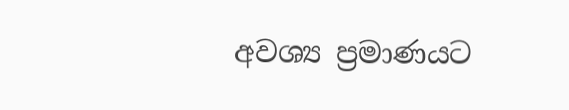අවශ්‍ය ප්‍රමාණයට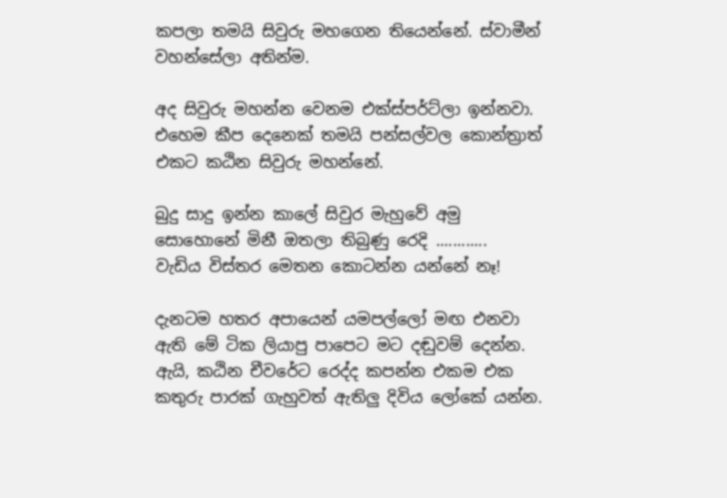කපලා තමයි සිවුරු මහගෙන තියෙන්නේ. ස්වාමීන් වහන්සේලා අතින්ම.

අද සිවුරු මහන්න වෙනම එක්ස්පර්ට්ලා ඉන්නවා.
එහෙම කීප දෙනෙක් තමයි පන්සල්වල කොන්ත්‍රාත් එකට කඨින සිවුරු මහන්නේ.

බුදු සාදු ඉන්න කාලේ සිවුර මැහුවේ අමු සොහොනේ මිනී ඔතලා තිබුණු රෙදි ............
වැඩිය විස්තර මෙතන කොටන්න යන්නේ නෑ!

දැනටම හතර අපායෙන් යමපල්ලෝ මඟ එනවා ඇති මේ ටික ලියාපු පාපෙට මට දඬුවම් දෙන්න.
ඇයි, කඨින චීවරේට රෙද්ද කපන්න එකම එක කතුරු පාරක් ගැහුවත් ඇතිලු දිවිය ලෝකේ යන්න.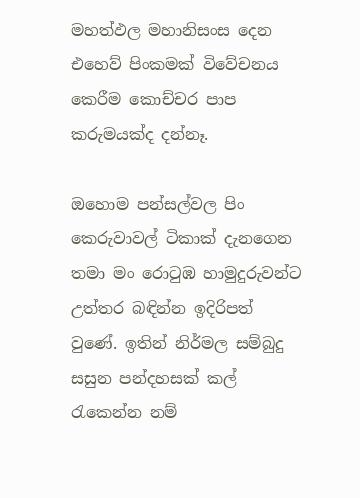මහත්ඵල මහානිසංස දෙන එහෙව් පිංකමක් විවේචනය කෙරීම කොච්චර පාප කරුමයක්ද දන්නෑ.

ඔහොම පන්සල්වල පිං කෙරුවාවල් ටිකාක් දැනගෙන තමා මං රොටුඹ හාමුදුරුවන්ට උත්තර බඳින්න ඉදිරිපත් වුණේ. ඉතින් නිර්මල සම්බුදු සසුන පන්දහසක් කල් රැකෙන්න නම්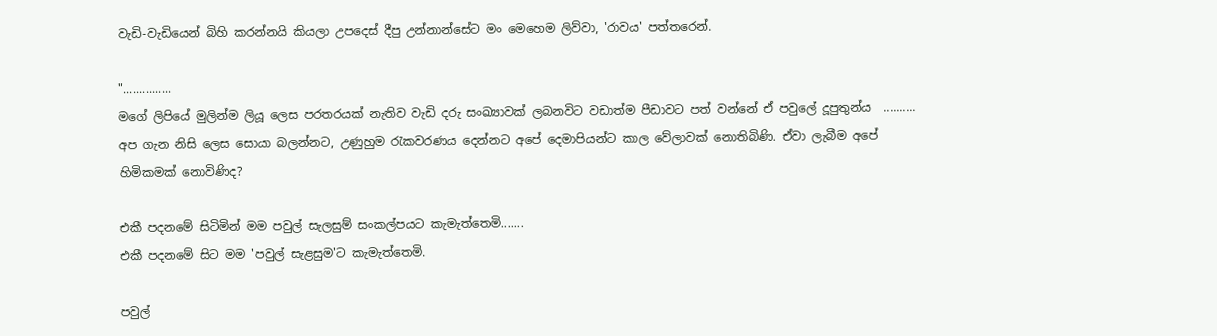වැඩි-වැඩියෙන් බිහි කරන්නයි කියලා උපදෙස් දීපු උන්නාන්සේට මං මෙහෙම ලිව්වා, 'රාවය' පත්තරෙන්.

"...............
මගේ ලිපියේ මුලින්ම ලියූ ලෙස පරතරයක් නැතිව වැඩි දරු සංඛ්‍යාවක් ලබනවිට වඩාත්ම පීඩාවට පත් වන්නේ ඒ පවුලේ දූපුතුන්ය  .......... අප ගැන නිසි ලෙස සොයා බලන්නට, උණුහුම රැකවරණය දෙන්නට අපේ දෙමාපියන්ට කාල වේලාවක් නොතිබිණි. ඒවා ලැබීම අපේ හිමිකමක් නොවිණිද?

එකී පදනමේ සිටිමින් මම පවුල් සැලසුම් සංකල්පයට කැමැත්තෙමි.......
එකී පදනමේ සිට මම 'පවුල් සැළසුම'ට කැමැත්තෙමි.

පවුල්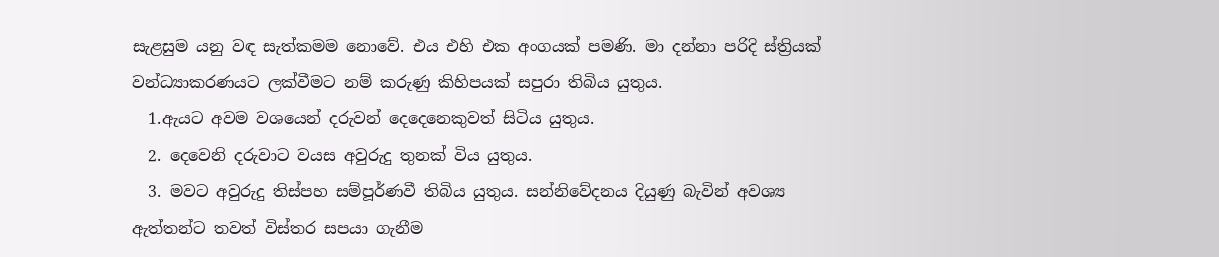සැළසුම යනු වඳ සැත්කමම නොවේ. එය එහි එක අංගයක් පමණි. මා දන්නා පරිදි ස්ත්‍රියක් වන්ධ්‍යාකරණයට ලක්වීමට නම් කරුණු කිහිපයක් සපුරා තිබිය යුතුය.
  1.ඇයට අවම වශයෙන් දරුවන් දෙදෙනෙකුවත් සිටිය යුතුය.
  2. දෙවෙනි දරුවාට වයස අවුරුදු තුනක් විය යුතුය.
  3. මවට අවුරුදු තිස්පහ සම්පූර්ණවී තිබිය යුතුය. සන්නිවේදනය දියුණු බැවින් අවශ්‍ය ඇත්තන්ට තවත් විස්තර සපයා ගැනීම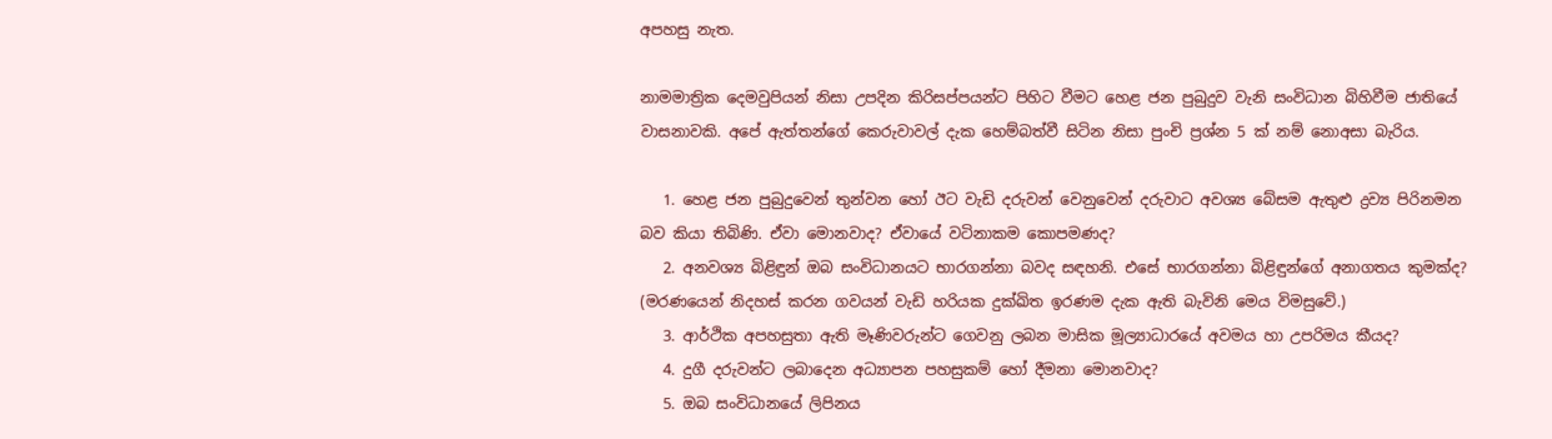අපහසු නැත.

නාමමාත්‍රික දෙමවුපියන් නිසා උපදින කිරිසප්පයන්ට පිහිට වීමට හෙළ ජන පුබුදුව වැනි සංවිධාන බිහිවීම ජාතියේ වාසනාවකි. අපේ ඇත්තන්ගේ කෙරුවාවල් දැක හෙම්බත්වී සිටින නිසා පුංචි ප්‍රශ්න 5 ක් නම් නොඅසා බැරිය.

   1. හෙළ ජන පුබුදුවෙන් තුන්වන හෝ ඊට වැඩි දරුවන් වෙනුවෙන් දරුවාට අවශ්‍ය බේසම ඇතුළු ද්‍රව්‍ය පිරිනමන බව කියා තිබිණි. ඒවා මොනවාද? ඒවායේ වටිනාකම කොපමණද?
   2. අනවශ්‍ය බිළිඳුන් ඔබ සංවිධානයට භාරගන්නා බවද සඳහනි. එසේ භාරගන්නා බිළිඳුන්ගේ අනාගතය කුමක්ද? (මරණයෙන් නිදහස් කරන ගවයන් වැඩි හරියක දුක්ඛිත ඉරණම දැක ඇති බැවිනි මෙය විමසුවේ.)
   3. ආර්ථික අපහසුතා ඇති මෑණිවරුන්ට ගෙවනු ලබන මාසික මූල්‍යාධාරයේ අවමය හා උපරිමය කීයද?
   4. දුගී දරුවන්ට ලබාදෙන අධ්‍යාපන පහසුකම් හෝ දීමනා මොනවාද?
   5. ඔබ සංවිධානයේ ලිපිනය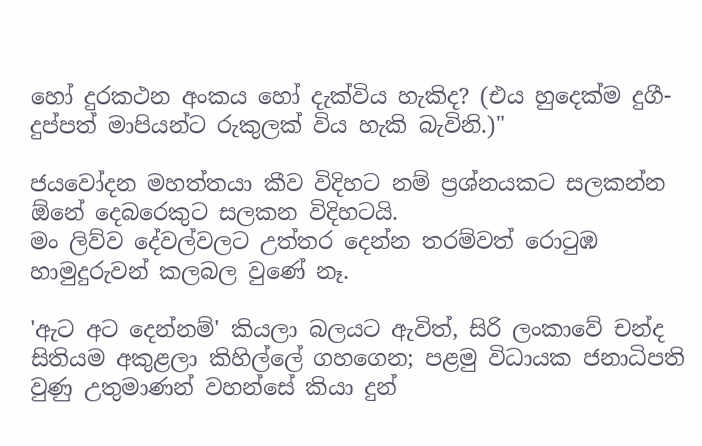හෝ දුරකථන අංකය හෝ දැක්විය හැකිද? (එය හුදෙක්ම දුගී-දුප්පත් මාපියන්ට රුකුලක් විය හැකි බැවිනි.)"

ජයවෝදන මහත්තයා කීව විදිහට නම් ප්‍රශ්නයකට සලකන්න ඕනේ දෙබරෙකුට සලකන විදිහටයි.
මං ලිව්ව දේවල්වලට උත්තර දෙන්න තරම්වත් රොටුඹ හාමුදුරුවන් කලබල වුණේ නෑ.

'ඇට අට දෙන්නම්' කියලා බලයට ඇවිත්, සිරි ලංකාවේ චන්ද සිතියම අකුළලා කිහිල්ලේ ගහගෙන; පළමු විධායක ජනාධිපති වුණු උතුමාණන් වහන්සේ කියා දුන්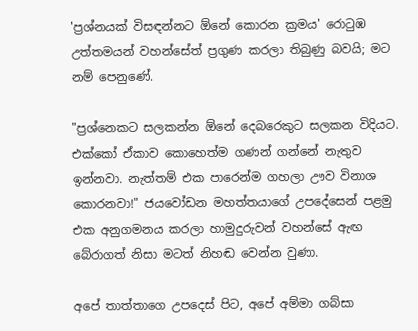'ප්‍රශ්නයක් විසඳන්නට ඕනේ කොරන ක්‍රමය' රොටුඹ උත්තමයන් වහන්සේත් ප්‍රගුණ කරලා තිබුණු බවයි; මට නම් පෙනුණේ.

"ප්‍රශ්නෙකට සලකන්න ඕනේ දෙබරෙකුට සලකන විදියට. එක්කෝ ඒකාව කොහෙත්ම ගණන් ගන්නේ නැතුව ඉන්නවා. නැත්තම් එක පාරෙන්ම ගහලා ඌව විනාශ කොරනවා!" ජයවෝඩන මහත්තයාගේ උපදේසෙන් පළමු එක අනුගමනය කරලා හාමුදුරුවන් වහන්සේ ඇඟ බේරාගත් නිසා මටත් නිහඬ වෙන්න වුණා.

අපේ තාත්තාගෙ උපදෙස් පිට, අපේ අම්මා ගබ්සා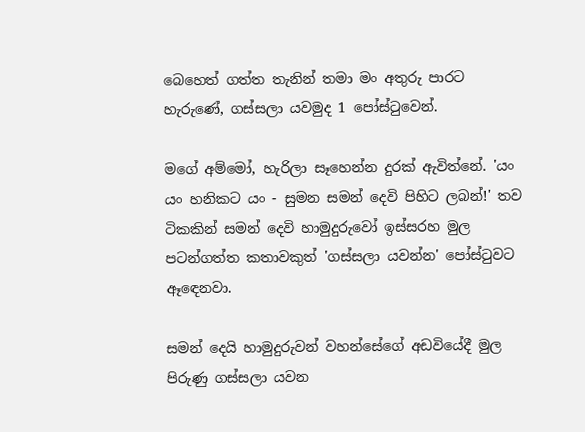බෙහෙත් ගත්ත තැනින් තමා මං අතුරු පාරට හැරුණේ, ගස්සලා යවමුද 1 පෝස්ටුවෙන්.

මගේ අම්මෝ, හැරිලා සෑහෙන්න දුරක් ඇවිත්නේ. 'යං යං හනිකට යං - සුමන සමන් දෙවි පිහිට ලබන්!' තව ටිකකින් සමන් දෙවි හාමුදුරුවෝ ඉස්සරහ මුල පටන්ගත්ත කතාවකුත් 'ගස්සලා යවන්න' පෝස්ටුවට ඈඳෙනවා.

සමන් දෙයි හාමුදුරුවන් වහන්සේගේ අඩවියේදී මුල පිරුණු ගස්සලා යවන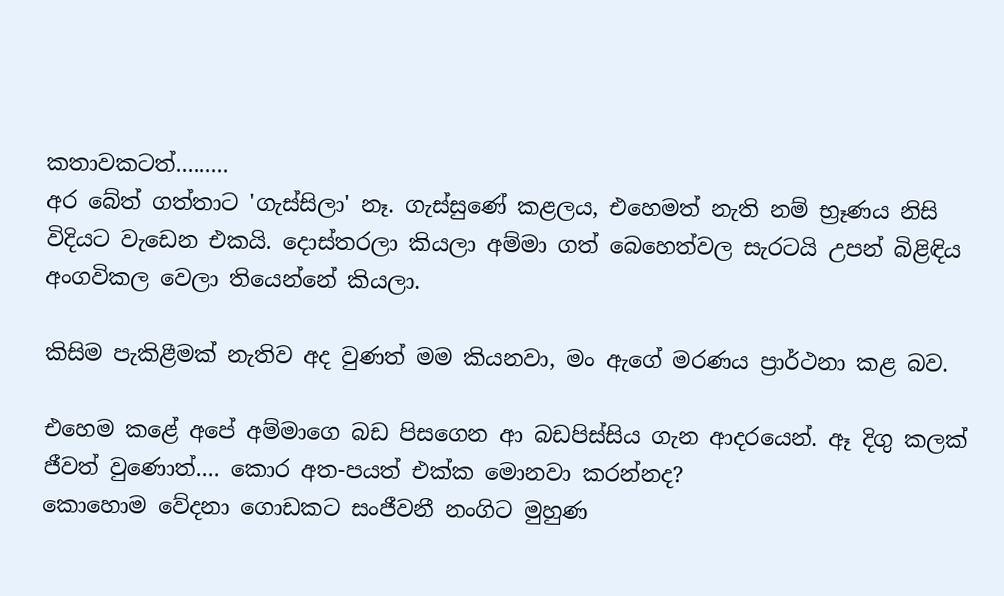කතාවකටත්.........
අර බේත් ගත්තාට 'ගැස්සිලා' නෑ. ගැස්සුණේ කළලය, එහෙමත් නැති නම් භ්‍රෑණය නිසි විදියට වැඩෙන එකයි. දොස්තරලා කියලා අම්මා ගත් බෙහෙත්වල සැරටයි උපන් බිළිඳිය අංගවිකල වෙලා තියෙන්නේ කියලා.

කිසිම පැකිළීමක් නැතිව අද වුණත් මම කියනවා, මං ඇගේ මරණය ප්‍රාර්ථනා කළ බව.

එහෙම කළේ අපේ අම්මාගෙ බඩ පිසගෙන ආ බඩපිස්සිය ගැන ආදරයෙන්. ඈ දිගු කලක් ජීවත් වුණොත්.... කොර අත-පයත් එක්ක මොනවා කරන්නද?
කොහොම වේදනා ගොඩකට සංජීවනී නංගිට මුහුණ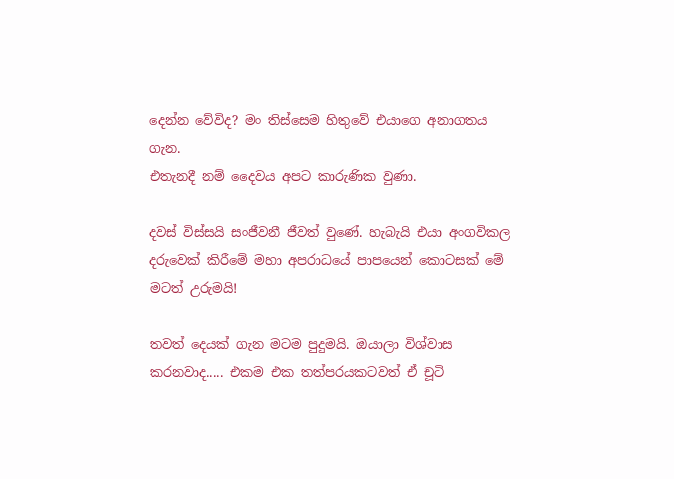දෙන්න වේවිද? මං තිස්සෙම හිතුවේ එයාගෙ අනාගතය ගැන.
එතැනදී නම් දෛවය අපට කාරුණික වුණා.

දවස් විස්සයි සංජීවනී ජීවත් වුණේ. හැබැයි එයා අංගවිකල දරුවෙක් කිරීමේ මහා අපරාධයේ පාපයෙන් කොටසක් මේ මටත් උරුමයි!

තවත් දෙයක් ගැන මටම පුදුමයි. ඔයාලා විශ්වාස කරනවාද..... එකම එක තත්පරයකටවත් ඒ චූටි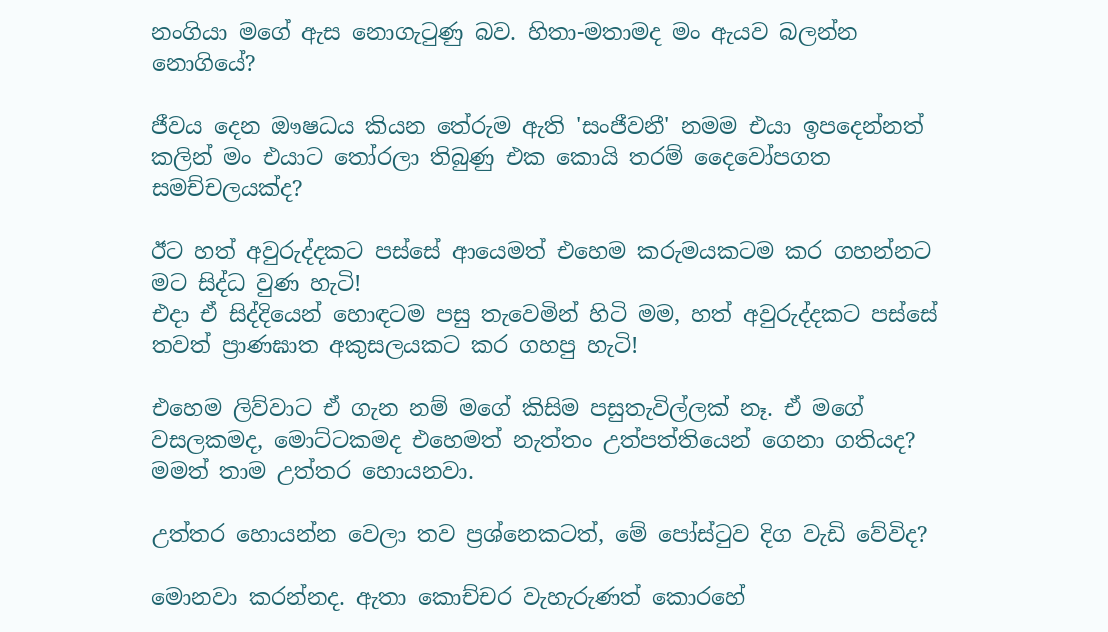නංගියා මගේ ඇස නොගැටුණු බව. හිතා-මතාමද මං ඇයව බලන්න නොගියේ?

ජීවය දෙන ඖෂධය කියන තේරුම ඇති 'සංජීවනී' නමම එයා ඉපදෙන්නත් කලින් මං එයාට තෝරලා තිබුණු එක කොයි තරම් දෛවෝපගත සමච්චලයක්ද?

ඊට හත් අවුරුද්දකට පස්සේ ආයෙමත් එහෙම කරුමයකටම කර ගහන්නට මට සිද්ධ වුණ හැටි!
එදා ඒ සිද්දියෙන් හොඳටම පසු තැවෙමින් හිටි මම, හත් අවුරුද්දකට පස්සේ තවත් ප්‍රාණඝාත අකුසලයකට කර ගහපු හැටි!

එහෙම ලිව්වාට ඒ ගැන නම් මගේ කිසිම පසුතැවිල්ලක් නෑ. ඒ මගේ වසලකමද, මොට්ටකමද එහෙමත් නැත්තං උත්පත්තියෙන් ගෙනා ගතියද? මමත් තාම උත්තර හොයනවා.

උත්තර හොයන්න වෙලා තව ප්‍රශ්නෙකටත්, මේ පෝස්ටුව දිග වැඩි වේවිද?

මොනවා කරන්නද. ඇතා කොච්චර වැහැරුණත් කොරහේ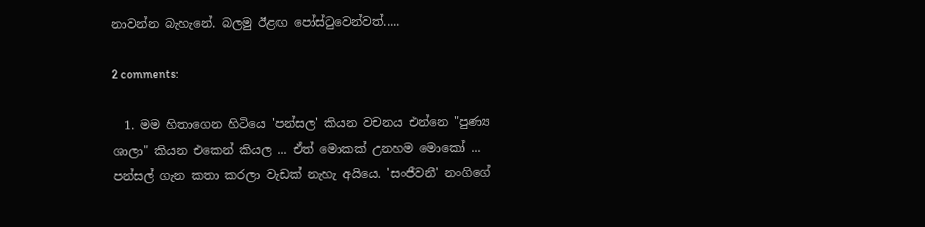නාවන්න බැහැනේ. බලමු ඊළඟ පෝස්ටුවෙන්වත්.....

2 comments:

  1. මම හිතාගෙන හිටියෙ 'පන්සල' කියන වචනය එන්නෙ "පුණ්‍ය ශාලා" කියන එකෙන් කියල ... ඒත් මොකක් උනහම මොකෝ ... පන්සල් ගැන කතා කරලා වැඩක් නැහැ අයියෙ. 'සංජීවනී' නංගිගේ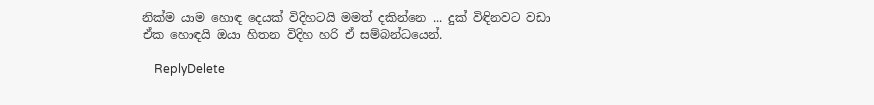නික්ම යාම හොඳ දෙයක් විදිහටයි මමත් දකින්නෙ ... දුක් විඳිනවට වඩා ඒක හොඳයි ඔයා හිතන විදිහ හරි ඒ සම්බන්ධයෙන්.

    ReplyDelete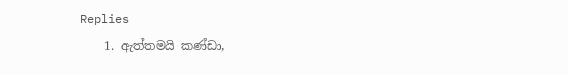Replies
    1. ඇත්තමයි කණ්ඩා,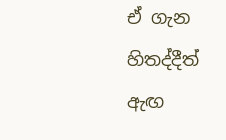ඒ ගැන හිතද්දීත් ඇඟ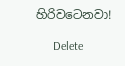හිරිවටෙනවා!

      Delete